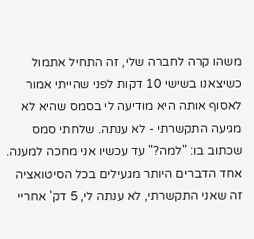משהו קרה לחברה שלי, זה התחיל אתמול כשיצאנו בשישי 10 דקות לפני שהייתי אמור לאסוף אותה היא מודיעה לי בסמס שהיא לא מגיעה התקשרתי - לא ענתה. שלחתי סמס שכתוב בו: "למה?" עד עכשיו אני מחכה למענה. אחד הדברים היותר מגעילים בכל הסיטואציה זה שאני התקשרתי, לא ענתה לי, 5 דק' אחריי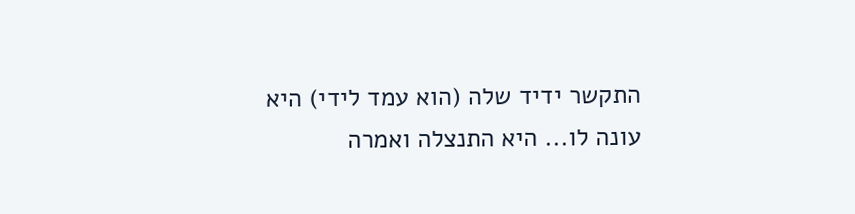התקשר ידיד שלה (הוא עמד לידי) היא עונה לו... היא התנצלה ואמרה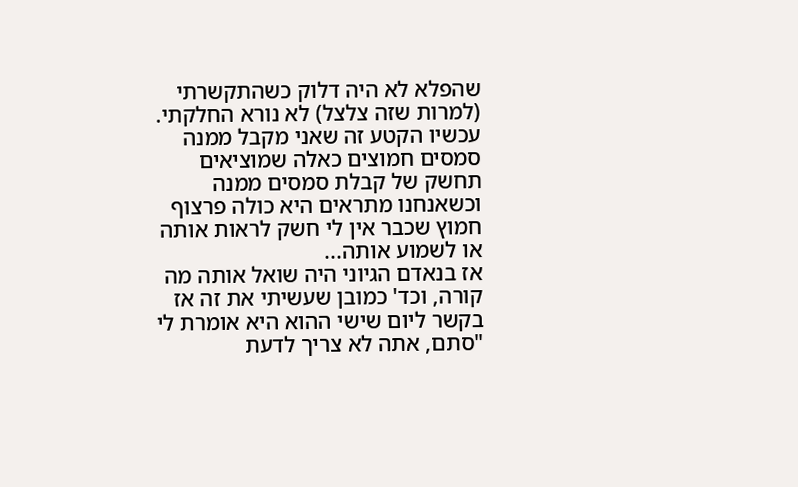שהפלא לא היה דלוק כשהתקשרתי (למרות שזה צלצל) לא נורא החלקתי. עכשיו הקטע זה שאני מקבל ממנה סמסים חמוצים כאלה שמוציאים תחשק של קבלת סמסים ממנה וכשאנחנו מתראים היא כולה פרצוף חמוץ שכבר אין לי חשק לראות אותה או לשמוע אותה...
אז בנאדם הגיוני היה שואל אותה מה קורה, וכד' כמובן שעשיתי את זה אז בקשר ליום שישי ההוא היא אומרת לי "סתם, אתה לא צריך לדעת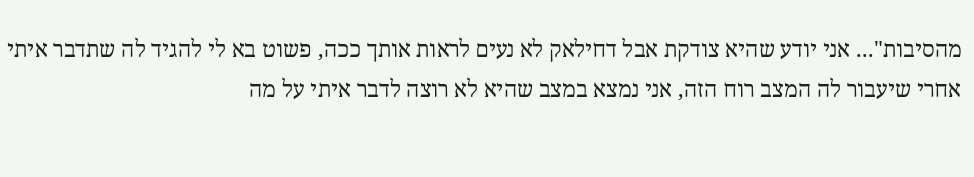מהסיבות"... אני יודע שהיא צודקת אבל דחילאק לא נעים לראות אותך ככה, פשוט בא לי להגיד לה שתדבר איתי אחרי שיעבור לה המצב רוח הזה, אני נמצא במצב שהיא לא רוצה לדבר איתי על מה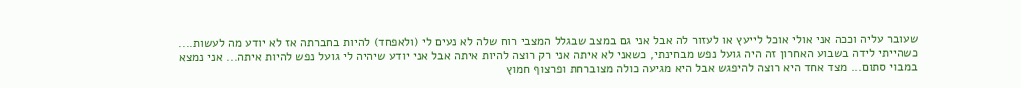שעובר עליה וככה אני אולי אוכל לייעץ או לעזור לה אבל אני גם במצב שבגלל המצבי רוח שלה לא נעים לי (ולאפחד) להיות בחברתה אז לא יודע מה לעשות....
כשהייתי לידה בשבוע האחרון זה היה גועל נפש מבחינתי, כשאני לא איתה אני רק רוצה להיות איתה אבל אני יודע שיהיה לי גועל נפש להיות איתה... אני נמצא במבוי סתום... מצד אחד היא רוצה להיפגש אבל היא מגיעה כולה מצוברחת ופרצוף חמוץ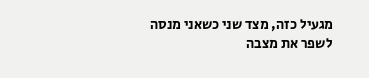מגעיל כזה, מצד שני כשאני מנסה לשפר את מצבה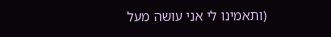(ותאמינו לי אני עושה מעל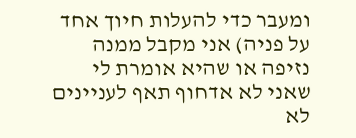ומעבר כדי להעלות חיוך אחד על פניה) אני מקבל ממנה נזיפה או שהיא אומרת לי שאני לא אדחוף תאף לעניינים לא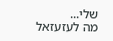שלי...
מה לעזעזאל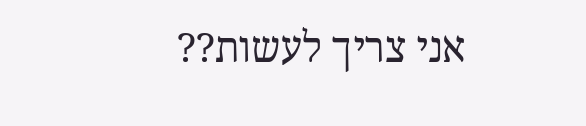אני צריך לעשות??